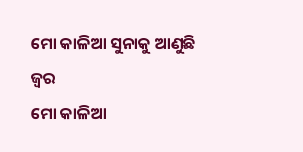ମୋ କାଳିଆ ସୁନାକୁ ଆଣୁଛି ଜ୍ଵର
ମୋ କାଳିଆ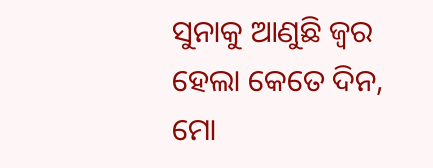ସୁନାକୁ ଆଣୁଛି ଜ୍ଵର
ହେଲା କେତେ ଦିନ,
ମୋ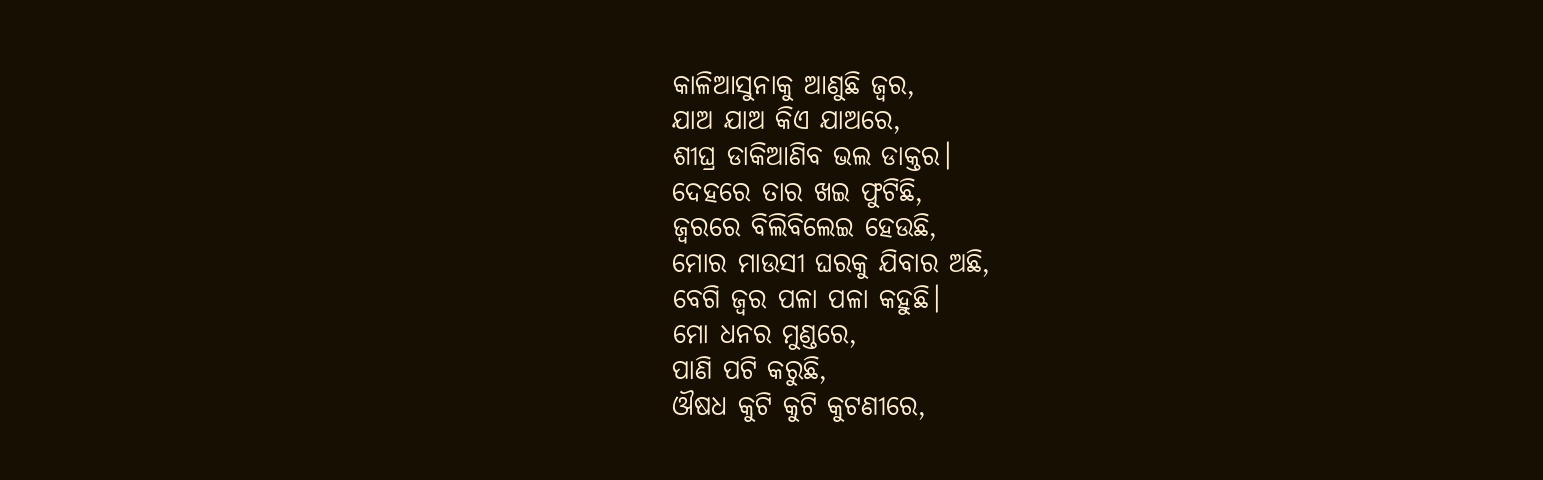କାଳିଆସୁନାକୁ ଆଣୁଛି ଜ୍ଵର,
ଯାଅ ଯାଅ କିଏ ଯାଅରେ,
ଶୀଘ୍ର ଡାକିଆଣିବ ଭଲ ଡାକ୍ତର।
ଦେହରେ ତାର ଖଇ ଫୁଟିଛି,
ଜ୍ଵରରେ ବିଲିବିଲେଇ ହେଉଛି,
ମୋର ମାଉସୀ ଘରକୁ ଯିବାର ଅଛି,
ବେଗି ଜ୍ଵର ପଳା ପଳା କହୁଛି।
ମୋ ଧନର ମୁଣ୍ଡରେ,
ପାଣି ପଟି କରୁଛି,
ଔଷଧ କୁଟି କୁଟି କୁଟଣୀରେ,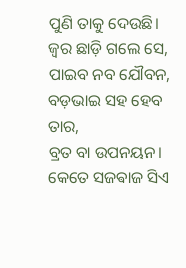ପୁଣି ତାକୁ ଦେଉଛି।
ଜ୍ଵର ଛାଡ଼ି ଗଲେ ସେ,
ପାଇବ ନବ ଯୌବନ,
ବଡ଼ଭାଇ ସହ ହେବ ତାର,
ବ୍ରତ ବା ଉପନୟନ।
କେତେ ସଜଵାଜ ସିଏ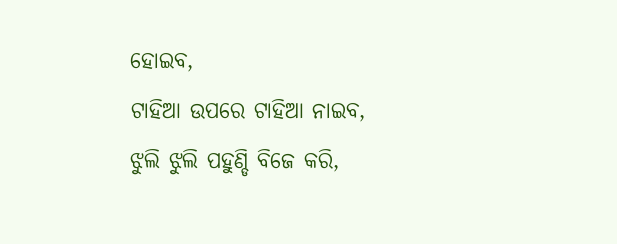ହୋଇବ,
ଟାହିଆ ଉପରେ ଟାହିଆ ନାଇବ,
ଝୁଲି ଝୁଲି ପହୁଣ୍ଡି ବିଜେ କରି,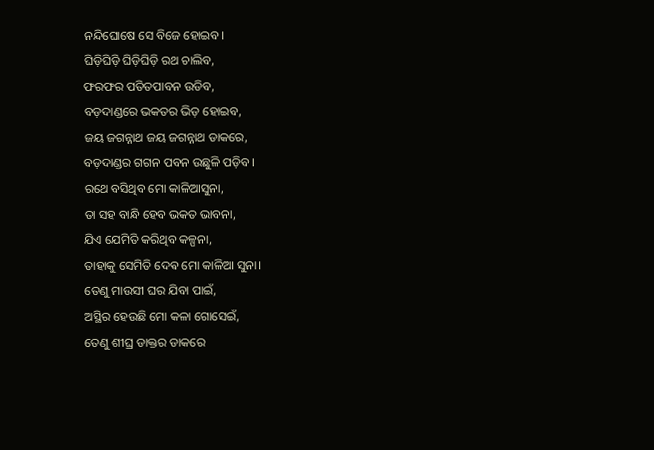ନନ୍ଦିଘୋଷେ ସେ ବିଜେ ହୋଇବ।
ଘିଡ଼ିଘିଡ଼ି ଘିଡ଼ିଘିଡ଼ି ରଥ ଚାଲିବ,
ଫରଫର ପତିତପାବନ ଉଡିବ,
ବଡ଼ଦାଣ୍ଡରେ ଭକତର ଭିଡ଼ ହୋଇବ,
ଜୟ ଜଗନ୍ନାଥ ଜୟ ଜଗନ୍ନାଥ ଡାକରେ,
ବଡ଼ଦାଣ୍ଡର ଗଗନ ପବନ ଉଛୁଳି ପଡ଼ିବ।
ରଥେ ବସିଥିବ ମୋ କାଳିଆସୁନା,
ତା ସହ ବାନ୍ଧି ହେବ ଭକତ ଭାବନା,
ଯିଏ ଯେମିତି କରିଥିବ କଳ୍ପନା,
ତାହାକୁ ସେମିତି ଦେଵ ମୋ କାଳିଆ ସୁନା।
ତେଣୁ ମାଉସୀ ଘର ଯିବା ପାଇଁ,
ଅସ୍ଥିର ହେଉଛି ମୋ କଳା ଗୋସେଇଁ,
ତେଣୁ ଶୀଘ୍ର ଡାକ୍ତର ଡାକରେ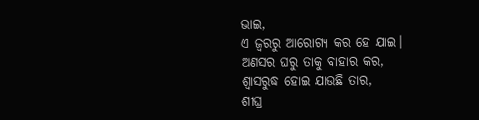ଭାଇ,
ଏ ଜ୍ଵରରୁ ଆରୋଗ୍ୟ କର ହେ ଯାଇ।
ଅଣସର ଘରୁ ତାକୁ ବାହାର କର,
ଶ୍ବାସରୁଦ୍ଧ ହୋଇ ଯାଉଛି ତାର,
ଶୀଘ୍ର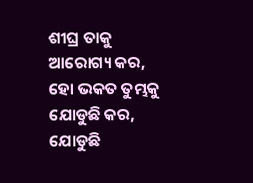ଶୀଘ୍ର ତାକୁ ଆରୋଗ୍ୟ କର,
ହୋ ଭକତ ତୁମ୍ଭକୁ ଯୋଡୁଛି କର,
ଯୋଡୁଛି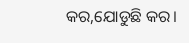କର,ଯୋଡୁଛି କର।